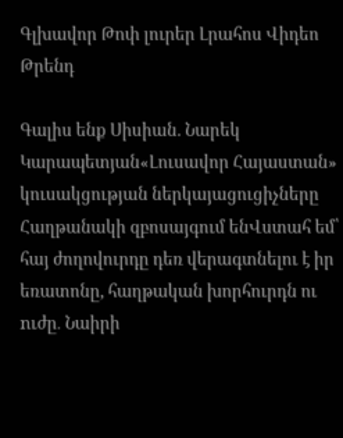Գլխավոր Թոփ լուրեր Լրահոս Վիդեո Թրենդ

Գալիս ենք Սիսիան. Նարեկ Կարապետյան«Լուսավոր Հայաստան» կուսակցության ներկայացուցիչները Հաղթանակի զբոսայգում ենՎստահ եմ՝ հայ ժողովուրդը դեռ վերագտնելու է իր եռատոնը, հաղթական խորհուրդն ու nւժը․ Նաիրի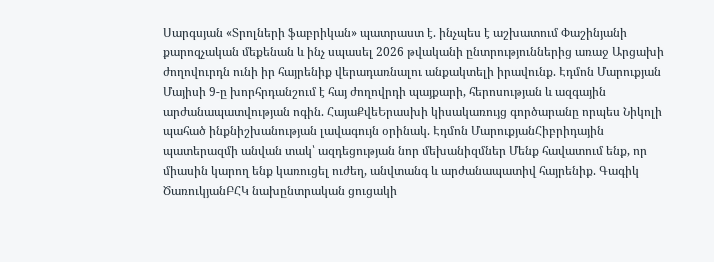Սարգսյան «Տրոլների ֆաբրիկան» պատրաստ է. ինչպես է աշխատում Փաշինյանի քարոզչական մեքենան և ինչ սպասել 2026 թվականի ընտրություններից առաջ Արցախի ժողովուրդն ունի իր հայրենիք վերադառնալու անքակտելի իրավունք. Էդմոն Մարուքյան Մայիսի 9-ը խորհրդանշում է հայ ժողովրդի պայքարի, հերոսության և ազգային արժանապատվության ոգին. ՀայաՔվեԵրասխի կիսակառույց գործարանը որպես Նիկոլի պահած ինքնիշխանության լավագույն օրինակ. Էդմոն ՄարուքյանՀիբրիդային պատերազմի անվան տակ՝ ազդեցության նոր մեխանիզմներ Մենք հավատում ենք, որ միասին կարող ենք կառուցել ուժեղ, անվտանգ և արժանապատիվ հայրենիք. Գագիկ ԾառուկյանԲՀԿ նախընտրական ցուցակի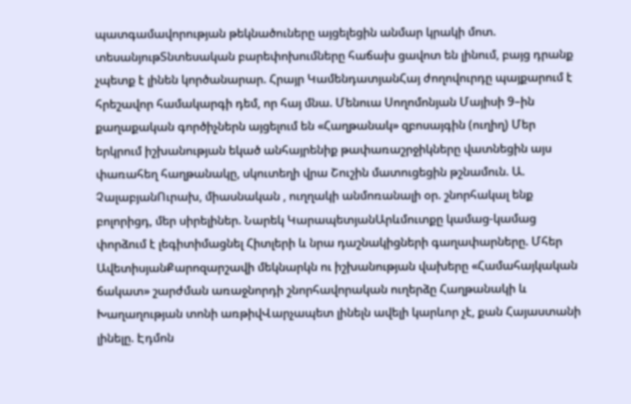պատգամավորության թեկնածուները այցելեցին անմար կրակի մոտ. տեսանյութՏնտեսական բարեփոխումները հաճախ ցավոտ են լինում, բայց դրանք չպետք է լինեն կործանարար. Հրայր ԿամենդատյանՀայ ժողովուրդը պայքարում է հրեշավոր համակարգի դեմ, որ հայ մնա. Մենուա Սողոմոնյան Մայիսի 9–ին քաղաքական գործիչներն այցելում են «Հաղթանակ» զբոսայգին (ուղիղ) Մեր երկրում իշխանության եկած անհայրենիք թափառաշրջիկները վատնեցին այս փառահեղ հաղթանակը, սկուտեղի վրա Շուշին մատուցեցին թշնամուն. Ա. ՉալաբյանՈւրախ, միասնական , ուղղակի անմոռանալի օր. շնորհակալ ենք բոլորիցդ, մեր սիրելիներ. Նարեկ ԿարապետյանԱրևմուտքը կամաց-կամաց փորձում է լեգիտիմացնել Հիտլերի և նրա դաշնակիցների գաղափարները. Մհեր ԱվետիսյանՔարոզարշավի մեկնարկն ու իշխանության վախերը «Համահայկական ճակատ» շարժման առաջնորդի շնորհավորական ուղերձը Հաղթանակի և Խաղաղության տոնի առթիվՎարչապետ լինելն ավելի կարևոր չէ, քան Հայաստանի լինելը. Էդմոն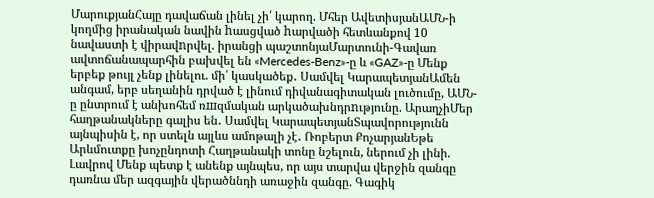ՄարուքյանՀայը դավաճան լինել չի՛ կարող. Մհեր ԱվետիսյանԱՄՆ-ի կողմից իրանական նավին hասցված hարվածի հետևանքով 10 նավաստի է վիրավnրվել. իրանցի պաշտոնյաՄարտունի-Գավառ ավտոճանապարհին բախվել են «Mercedes-Benz»-ը և «GAZ»-ը Մենք երբեք թույլ չենք լինելու. մի՛ կասկածեք․ Սամվել ԿարապետյանԱմեն անգամ, երբ սեղանին դրված է լինում դիվանագիտական լուծումը, ԱՄՆ-ը ընտրում է անխոհեմ ռшզմական արկածախնդրnւթյունը. ԱրաղչիՄեր հաղթանակները գալիս են․ Սամվել ԿարապետյանՏպավորությունն այնպիսին է, որ ստելն այլևս ամոթալի չէ․ Ռոբերտ ՔոչարյանԵթե Արևմուտքը խոչընդոտի Հաղթանակի տոնը նշելուն, ներում չի լինի. Լավրով Մենք պետք է անենք այնպես, որ այս տարվա վերջին զանգը դառնա մեր ազգային վերածննդի առաջին զանգը. Գագիկ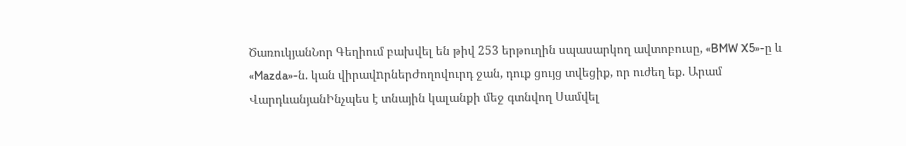ԾառուկյանՆոր Գեղիում բախվել են թիվ 253 երթուղին սպասարկող ավտոբուսը, «BMW X5»-ը և «Mazda»-ն. կան վիրավnրներԺողովուրդ ջան, դուք ցույց տվեցիք, որ ուժեղ եք. Արամ ՎարդևանյանԻնչպես է տնային կալանքի մեջ գտնվող Սամվել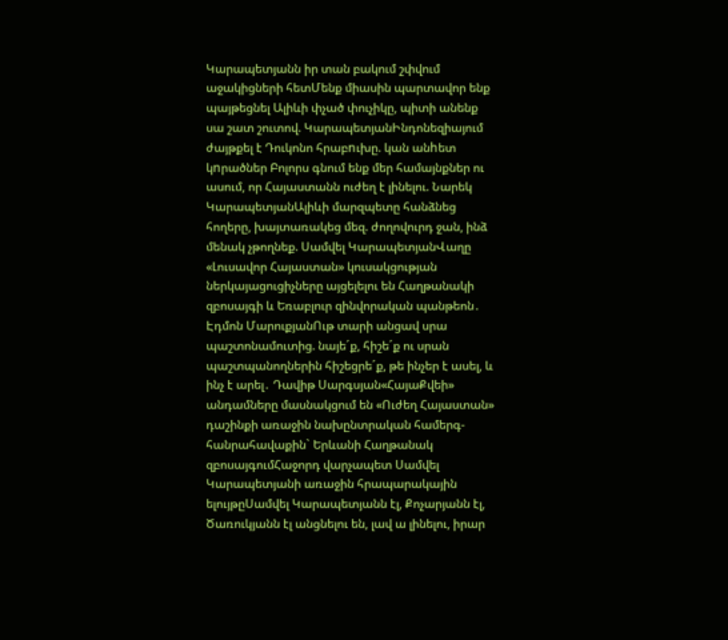Կարապետյանն իր տան բակում շփվում աջակիցների հետՄենք միասին պարտավոր ենք պայթեցնել Ալիևի փչած փուչիկը, պիտի անենք սա շատ շուտով. ԿարապետյանԻնդոնեզիայում ժայթքել է Դուկոնո հրաբnւխը. կան անhետ կnրածներ Բոլորս գնում ենք մեր համայնքներ ու ասում, որ Հայաստանն ուժեղ է լինելու. Նարեկ ԿարապետյանԱլիևի մարզպետը հանձնեց հողերը, խայտառակեց մեզ. ժողովուրդ ջան, ինձ մենակ չթողնեք. Սամվել ԿարապետյանՎաղը «Լուսավոր Հայաստան» կուսակցության ներկայացուցիչները այցելելու են Հաղթանակի զբոսայգի և Եռաբլուր զինվորական պանթեոն․ Էդմոն ՄարուքյանՈւթ տարի անցավ սրա պաշտոնամուտից. նայե´ք, հիշե´ք ու սրան պաշտպանողներին հիշեցրե´ք, թե ինչեր է ասել, և ինչ է արել․ Դավիթ Սարգսյան«ՀայաՔվեի» անդամները մասնակցում են «Ուժեղ Հայաստան» դաշինքի առաջին նախընտրական համերգ-հանրահավաքին` Երևանի Հաղթանակ զբոսայգումՀաջորդ վարչապետ Սամվել Կարապետյանի առաջին հրապարակային ելույթըՍամվել Կարապետյանն էլ, Քոչարյանն էլ, Ծառուկյանն էլ անցնելու են, լավ ա լինելու, իրար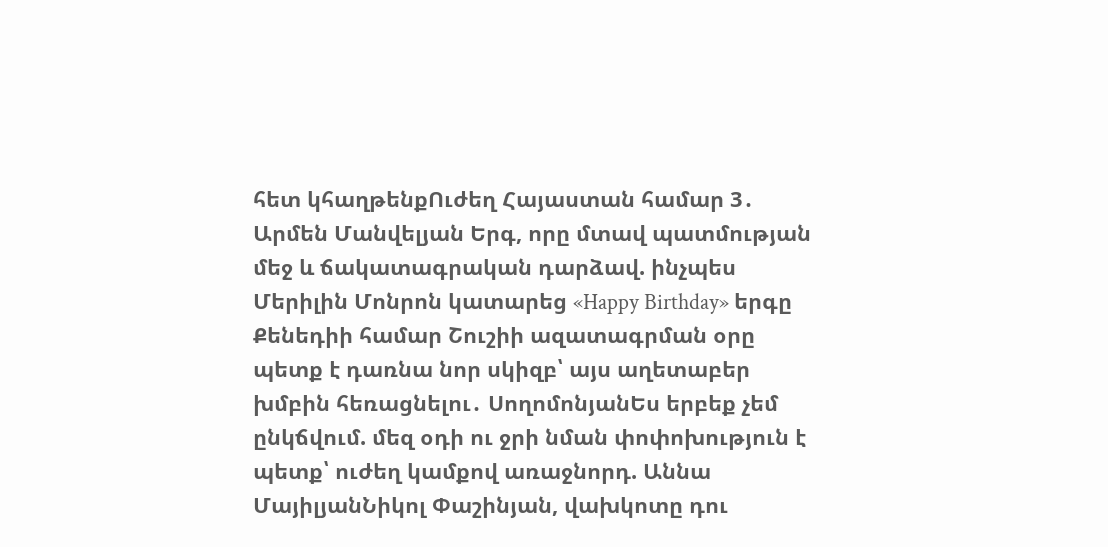հետ կհաղթենքՈւժեղ Հայաստան համար 3․ Արմեն Մանվելյան Երգ, որը մտավ պատմության մեջ և ճակատագրական դարձավ. ինչպես Մերիլին Մոնրոն կատարեց «Happy Birthday» երգը Քենեդիի համար Շուշիի ազատագրման օրը պետք է դառնա նոր սկիզբ՝ այս աղետաբեր խմբին հեռացնելու․ ՍողոմոնյանԵս երբեք չեմ ընկճվում. մեզ օդի ու ջրի նման փոփոխություն է պետք՝ ուժեղ կամքով առաջնորդ. Աննա ՄայիլյանՆիկոլ Փաշինյան, վախկոտը դու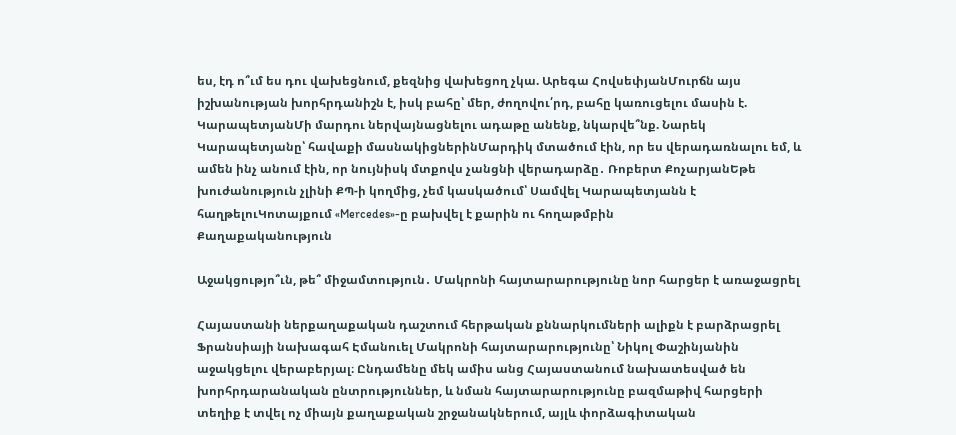ես, էդ ո՞ւմ ես դու վախեցնում, քեզնից վախեցող չկա. Արեգա ՀովսեփյանՄուրճն այս իշխանության խորհրդանիշն է, իսկ բահը՝ մեր, ժողովու՛րդ, բահը կառուցելու մասին է. ԿարապետյանՄի մարդու ներվայնացնելու ադաթը անենք, նկարվե՞նք. Նարեկ Կարապետյանը՝ հավաքի մասնակիցներինՄարդիկ մտածում էին, որ ես վերադառնալու եմ, և ամեն ինչ անում էին, որ նույնիսկ մտքովս չանցնի վերադարձը․ Ռոբերտ ՔոչարյանԵթե խուժանություն չլինի ՔՊ-ի կողմից, չեմ կասկածում՝ Սամվել Կարապետյանն է հաղթելուԿոտայքում «Mercedes»-ը բախվել է քարին ու հողաթմբին
Քաղաքականություն

Աջակցությո՞ւն, թե՞ միջամտություն․ Մակրոնի հայտարարությունը նոր հարցեր է առաջացրել

Հայաստանի ներքաղաքական դաշտում հերթական քննարկումների ալիքն է բարձրացրել Ֆրանսիայի նախագահ Էմանուել Մակրոնի հայտարարությունը՝ Նիկոլ Փաշինյանին աջակցելու վերաբերյալ։ Ընդամենը մեկ ամիս անց Հայաստանում նախատեսված են խորհրդարանական ընտրություններ, և նման հայտարարությունը բազմաթիվ հարցերի տեղիք է տվել ոչ միայն քաղաքական շրջանակներում, այլև փորձագիտական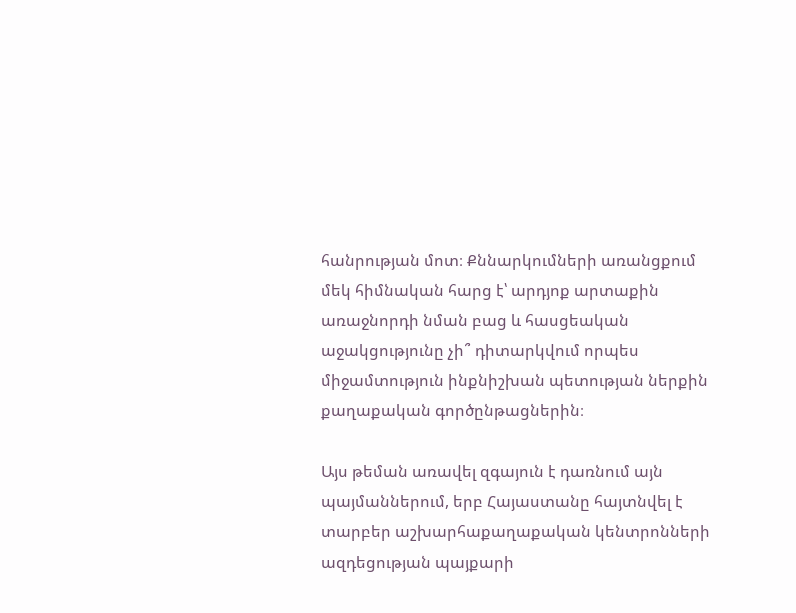հանրության մոտ։ Քննարկումների առանցքում մեկ հիմնական հարց է՝ արդյոք արտաքին առաջնորդի նման բաց և հասցեական աջակցությունը չի՞ դիտարկվում որպես միջամտություն ինքնիշխան պետության ներքին քաղաքական գործընթացներին։

Այս թեման առավել զգայուն է դառնում այն պայմաններում, երբ Հայաստանը հայտնվել է տարբեր աշխարհաքաղաքական կենտրոնների ազդեցության պայքարի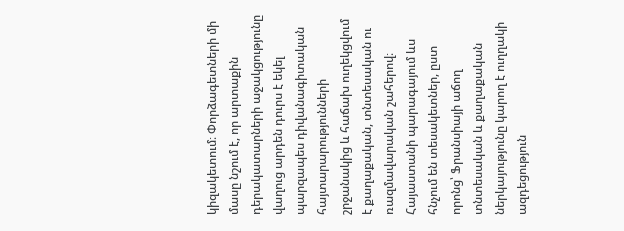կիզակետում։ Փորձագետների մի մասը նշում է, որ արտաքին դերակատարների աջակցությունը վաղուց արդեն դուրս է եկել պարզապես դիվանագիտական հայտարարությունների շրջանակից և հաճախ ուղեկցվում է քաղաքական, տնտեսական ու ռազմավարական շահերով։ Հայաստանի պարագայում ևս հնչում են տեսակետներ, ըստ որոնց՝ Ֆրանսիայի աճող տնտեսական և քաղաքական ներկայությունը կարող է ուղղակի ազդեցություն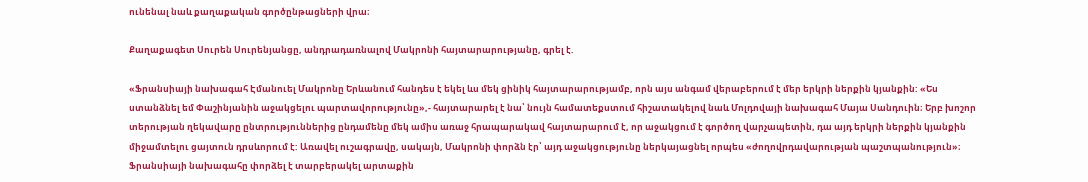ունենալ նաև քաղաքական գործընթացների վրա։

Քաղաքագետ Սուրեն Սուրենյանցը, անդրադառնալով Մակրոնի հայտարարությանը, գրել է.

«Ֆրանսիայի նախագահ Էմանուել Մակրոնը Երևանում հանդես է եկել ևս մեկ ցինիկ հայտարարությամբ, որն այս անգամ վերաբերում է մեր երկրի ներքին կյանքին: «Ես ստանձնել եմ Փաշինյանին աջակցելու պարտավորությունը»,- հայտարարել է նա՝ նույն համատեքստում հիշատակելով նաև Մոլդովայի նախագահ Մայա Սանդուին։ Երբ խոշոր տերության ղեկավարը ընտրություններից ընդամենը մեկ ամիս առաջ հրապարակավ հայտարարում է, որ աջակցում է գործող վարչապետին, դա այդ երկրի ներքին կյանքին միջամտելու ցայտուն դրսևորում է: Առավել ուշագրավը, սակայն, Մակրոնի փորձն էր՝ այդ աջակցությունը ներկայացնել որպես «ժողովրդավարության պաշտպանություն»։ Ֆրանսիայի նախագահը փորձել է տարբերակել արտաքին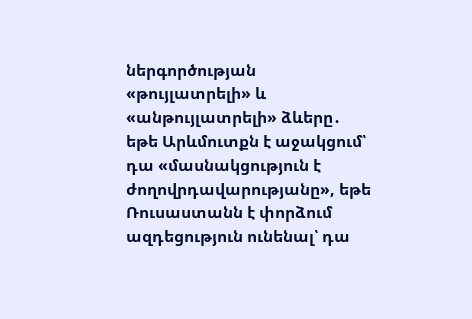ներգործության «թույլատրելի» և «անթույլատրելի» ձևերը․ եթե Արևմուտքն է աջակցում՝ դա «մասնակցություն է ժողովրդավարությանը», եթե Ռուսաստանն է փորձում ազդեցություն ունենալ՝ դա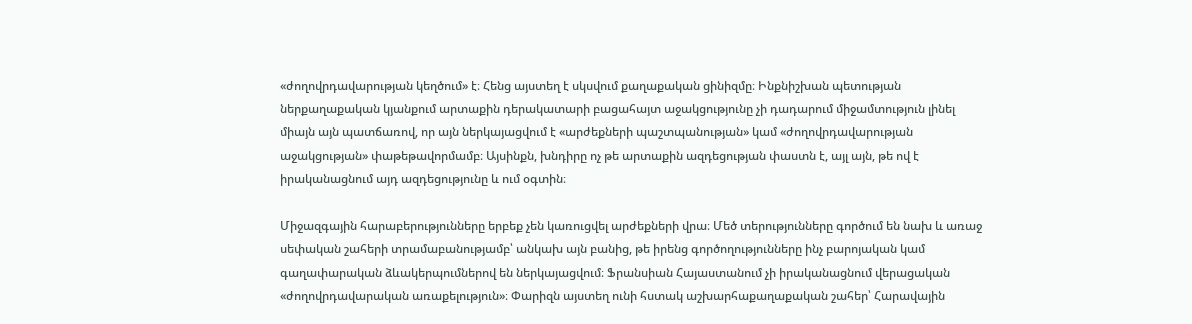«ժողովրդավարության կեղծում» է։ Հենց այստեղ է սկսվում քաղաքական ցինիզմը։ Ինքնիշխան պետության ներքաղաքական կյանքում արտաքին դերակատարի բացահայտ աջակցությունը չի դադարում միջամտություն լինել միայն այն պատճառով, որ այն ներկայացվում է «արժեքների պաշտպանության» կամ «ժողովրդավարության աջակցության» փաթեթավորմամբ։ Այսինքն, խնդիրը ոչ թե արտաքին ազդեցության փաստն է, այլ այն, թե ով է իրականացնում այդ ազդեցությունը և ում օգտին։

Միջազգային հարաբերությունները երբեք չեն կառուցվել արժեքների վրա։ Մեծ տերությունները գործում են նախ և առաջ սեփական շահերի տրամաբանությամբ՝ անկախ այն բանից, թե իրենց գործողությունները ինչ բարոյական կամ գաղափարական ձևակերպումներով են ներկայացվում։ Ֆրանսիան Հայաստանում չի իրականացնում վերացական «ժողովրդավարական առաքելություն»։ Փարիզն այստեղ ունի հստակ աշխարհաքաղաքական շահեր՝ Հարավային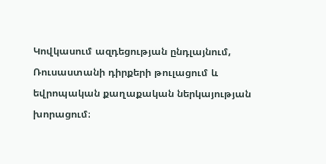Կովկասում ազդեցության ընդլայնում, Ռուսաստանի դիրքերի թուլացում և եվրոպական քաղաքական ներկայության խորացում։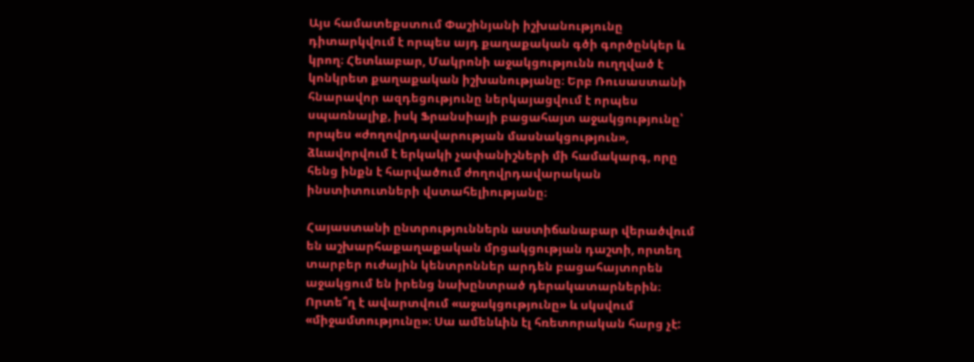Այս համատեքստում Փաշինյանի իշխանությունը դիտարկվում է որպես այդ քաղաքական գծի գործընկեր և կրող։ Հետևաբար, Մակրոնի աջակցությունն ուղղված է կոնկրետ քաղաքական իշխանությանը։ Երբ Ռուսաստանի հնարավոր ազդեցությունը ներկայացվում է որպես սպառնալիք, իսկ Ֆրանսիայի բացահայտ աջակցությունը՝ որպես «ժողովրդավարության մասնակցություն», ձևավորվում է երկակի չափանիշների մի համակարգ, որը հենց ինքն է հարվածում ժողովրդավարական ինստիտուտների վստահելիությանը։

Հայաստանի ընտրություններն աստիճանաբար վերածվում են աշխարհաքաղաքական մրցակցության դաշտի, որտեղ տարբեր ուժային կենտրոններ արդեն բացահայտորեն աջակցում են իրենց նախընտրած դերակատարներին։ Որտե՞ղ է ավարտվում «աջակցությունը» և սկսվում «միջամտությունը»։ Սա ամենևին էլ հռետորական հարց չէ: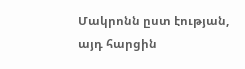Մակրոնն ըստ էության, այդ հարցին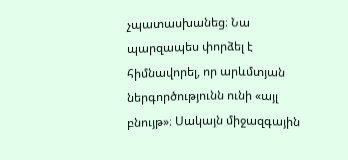չպատասխանեց։ Նա պարզապես փորձել է հիմնավորել, որ արևմտյան ներգործությունն ունի «այլ բնույթ»։ Սակայն միջազգային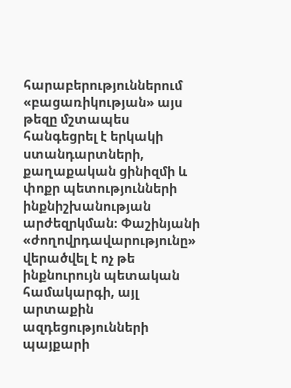հարաբերություններում «բացառիկության» այս թեզը մշտապես հանգեցրել է երկակի ստանդարտների, քաղաքական ցինիզմի և փոքր պետությունների ինքնիշխանության արժեզրկման։ Փաշինյանի «ժողովրդավարությունը» վերածվել է ոչ թե ինքնուրույն պետական համակարգի, այլ արտաքին ազդեցությունների պայքարի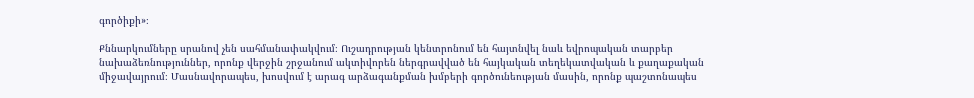գործիքի»։

Քննարկումները սրանով չեն սահմանափակվում։ Ուշադրության կենտրոնում են հայտնվել նաև եվրոպական տարբեր նախաձեռնություններ, որոնք վերջին շրջանում ակտիվորեն ներգրավված են հայկական տեղեկատվական և քաղաքական միջավայրում։ Մասնավորապես, խոսվում է արագ արձագանքման խմբերի գործունեության մասին, որոնք պաշտոնապես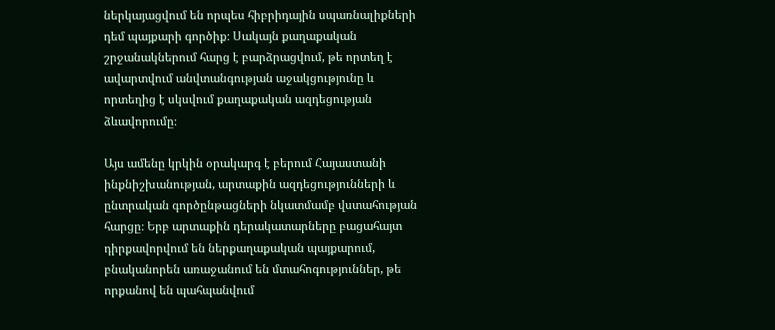ներկայացվում են որպես հիբրիդային սպառնալիքների դեմ պայքարի գործիք։ Սակայն քաղաքական շրջանակներում հարց է բարձրացվում, թե որտեղ է ավարտվում անվտանգության աջակցությունը և որտեղից է սկսվում քաղաքական ազդեցության ձևավորումը։

Այս ամենը կրկին օրակարգ է բերում Հայաստանի ինքնիշխանության, արտաքին ազդեցությունների և ընտրական գործընթացների նկատմամբ վստահության հարցը։ Երբ արտաքին դերակատարները բացահայտ դիրքավորվում են ներքաղաքական պայքարում, բնականորեն առաջանում են մտահոգություններ, թե որքանով են պահպանվում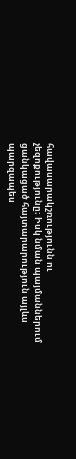հավասարակշռությունն ու չեզոքությունը։ Իսկ նման պայմաններում ցանկացած հայտարարություն այլևս պարզապես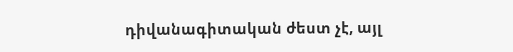դիվանագիտական ժեստ չէ, այլ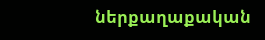ներքաղաքական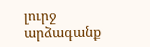լուրջ արձագանք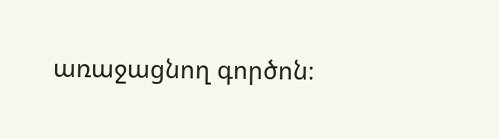առաջացնող գործոն։